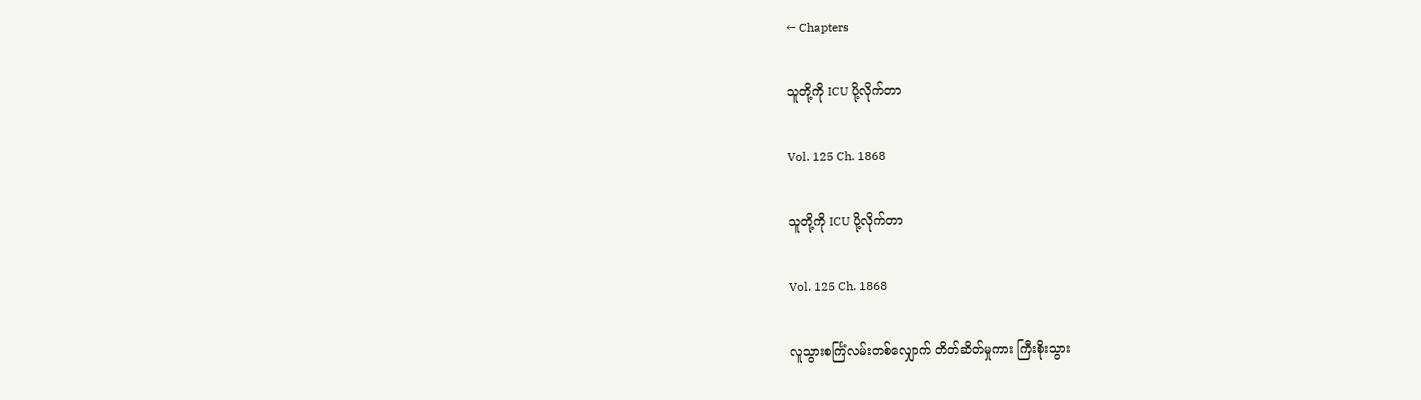← Chapters

သူတို့ကို ICU ပို့လိုက်တာ

Vol. 125 Ch. 1868

သူတို့ကို ICU ပို့လိုက်တာ

Vol. 125 Ch. 1868

လူသွားစင်္ကြံလမ်းတစ်လျှောက် တိတ်ဆိတ်မှုကား ကြီးစိုးသွား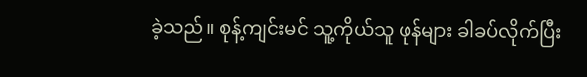ခဲ့သည်။ စုန့်ကျင်းမင် သူ့ကိုယ်သူ ဖုန်များ ခါခပ်လိုက်ပြီး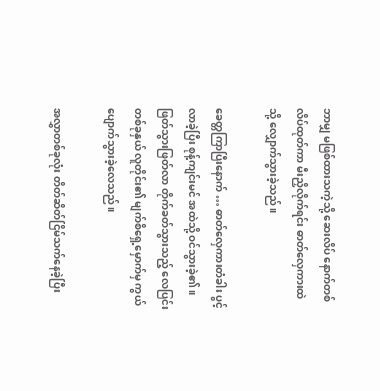ဘာမျှ မဖြစ်ထားသကဲ့သို့ ဆေးလိပ် နောက်တစ်လိပ်ထုတ်ကာ မီးညှိလိုက်ရင်း ဓာတ်လှေကားထဲသို့ လျှောက်သွားခဲ့သည်။

ခေတ္တကြာပြီးနောက် … ဓာတ်လှေကားတံခါး ပွင့်လာခဲ့ပြီး စုန့်ကျင်းမင် အထဲသို့ ဝင်သွားခဲ့၏။ ဖြတ်သွားဖြတ်လာ တိုက်ခတ်သွားသည့် လေပြင်းတစ်ခုနှယ် လူတိုင်း၏ မျက်စိရှေ့မှောက်မှ ကွယ်ပျောက်သွားခဲ့လေသည်။

အလွှာတစ်ခုလုံး တိတ်ဆိတ်ငြိမ်သက်နေခဲ့ပြီး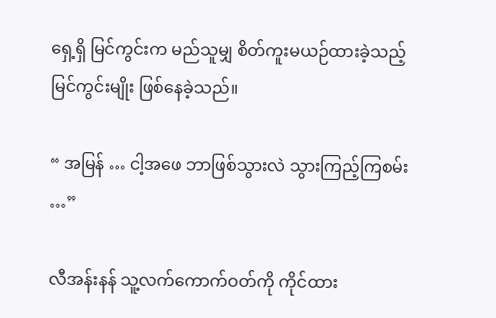ရှေ့ရှိ မြင်ကွင်းက မည်သူမျှ စိတ်ကူးမယဉ်ထားခဲ့သည့် မြင်ကွင်းမျိုး ဖြစ်နေခဲ့သည်။

“ အမြန် … ငါ့အဖေ‌ ဘာဖြစ်သွားလဲ သွားကြည့်ကြစမ်း …”

လီအန်းနန် သူ့လက်ကောက်ဝတ်ကို ကိုင်ထား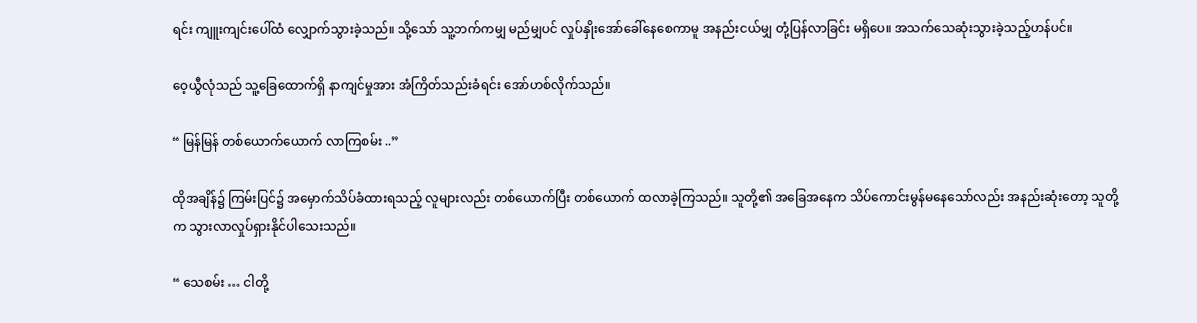ရင်း ကျူးကျင်းပေါ်ထံ လျှောက်သွားခဲ့သည်။ သို့‌သော် သူ့ဘက်ကမျှ မည်မျှပင် လှုပ်နှိုးအော်ခေါ်နေစေကာမူ အနည်းငယ်မျှ တုံ့ပြန်လာခြင်း မရှိပေ။ အသက်သေဆုံးသွားခဲ့သည့်ဟန်ပင်။

ဝေ့ယွီလုံသည် သူ့ခြေထောက်ရှိ နာကျင်မှုအား အံကြိတ်သည်းခံရင်း အော်ဟစ်လိုက်သည်။

“ မြန်မြန် တစ်ယောက်ယောက် လာကြစမ်း ..”

ထိုအချိန်၌ ကြမ်းပြင်၌ အမှောက်သိပ်ခံထားရသည့် လူများလည်း တစ်ယောက်ပြီး တစ်ယောက် ထလာခဲ့ကြသည်။ သူတို့၏ အခြေအနေက သိပ်ကောင်းမွန်မနေသော်လည်း အနည်းဆုံးတော့ သူတို့က သွားလာလှုပ်ရှားနိုင်ပါသေးသည်။

“ သေစမ်း … ငါတို့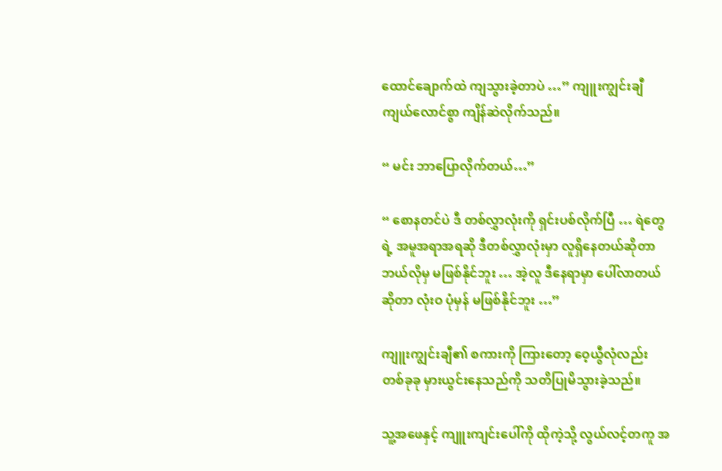ထောင်ချောက်ထဲ ကျသွားခဲ့တာပဲ …” ကျူးကျွင်းချီ ကျယ်လောင်စွာ ကျိန်ဆဲလိုက်သည်။

“ မင်း ဘာပြောလိုက်တယ်…”

“ စောနတင်ပဲ ဒီ တစ်လွှာလုံးကို ရှင်းပစ်လိုက်ပြီ … ရဲတွေရဲ့ အမူအရာအရဆို ဒီတစ်လွှာလုံးမှာ လူရှိနေတယ်ဆိုတာ ဘယ်လိုမှ မဖြစ်နိုင်ဘူး … အဲ့လူ ဒီနေရာမှာ ပေါ်လာတယ်ဆိုတာ လုံးဝ ပုံမှန် မဖြစ်နိုင်ဘူး …”

ကျူးကျွင်းချီ၏ စကားကို ကြားတော့ ဝေ့ယွီလုံလည်း တစ်ခုခု မှားယွင်းနေသည်ကို သတိပြုမိသွားခဲ့သည်။

သူ့အဖေနှင့် ကျူးကျင်းပေါ်ကို ထိုကဲ့သို့ လွယ်လင့်တကူ အ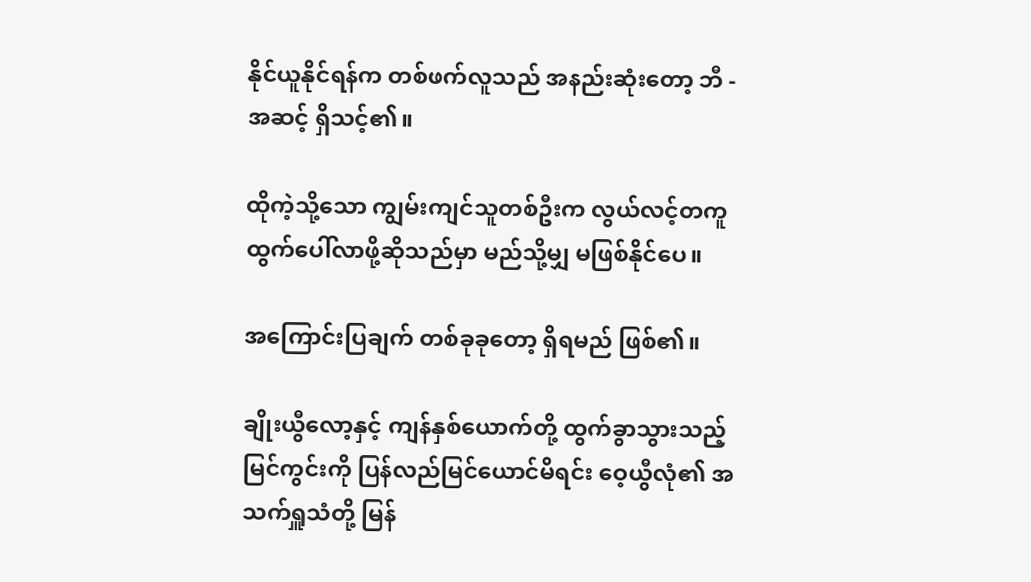နိုင်ယူနိုင်ရန်က တစ်ဖက်လူသည် အနည်းဆုံးတော့ ဘီ - အဆင့် ရှိသင့်၏။

ထိုကဲ့သို့သော ကျွမ်းကျင်သူတစ်ဦးက လွယ်လင့်တကူ ထွက်ပေါ်လာဖို့ဆိုသည်မှာ မည်သို့မျှ မဖြစ်နိုင်ပေ။

အကြောင်းပြချက် တစ်ခုခုတော့ ရှိရမည် ဖြစ်၏။

ချိုးယွီလော့နှင့် ကျန်နှစ်ယောက်တို့ ထွက်ခွာသွားသည့် မြင်ကွင်းကို ပြန်လည်မြင်ယောင်မိရင်း ဝေ့ယွီလုံ၏ အသက်ရှူသံတို့ မြန်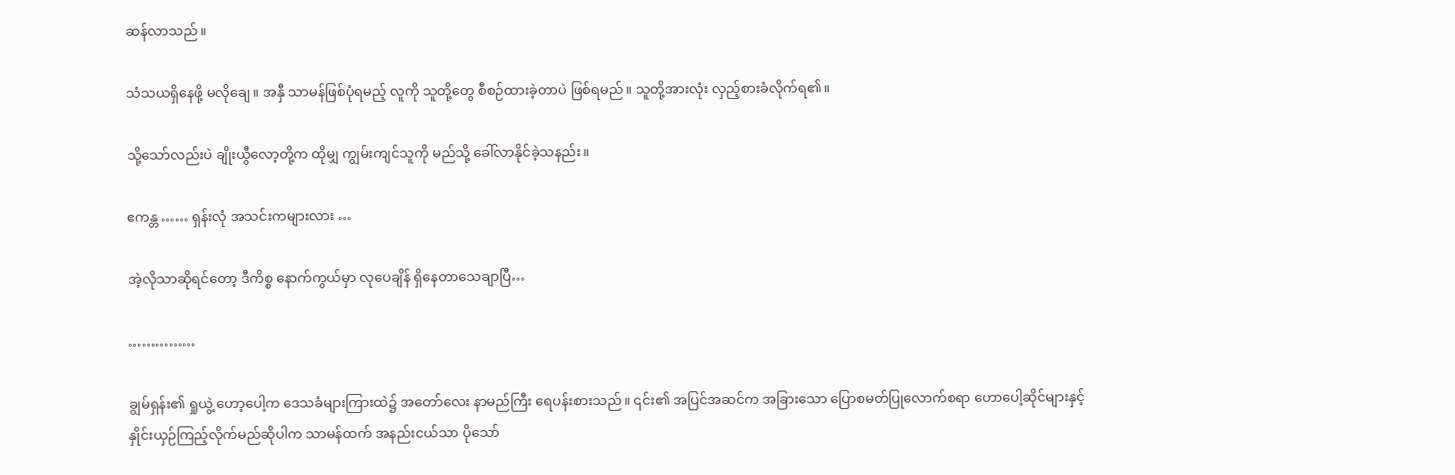ဆန်လာသည်။

သံသယရှိနေဖို့ မလိုချေ။ အနှီ သာမန်ဖြစ်ပုံရမည့် လူကို သူတို့တွေ စီစဉ်ထားခဲ့တာပဲ ဖြစ်ရမည်။ သူတို့အားလုံး လှည့်စားခံလိုက်ရ၏။

သို့သော်လည်းပဲ ချိုးယွီလော့တို့က ထိုမျှ ကျွမ်းကျင်သူကို မည်သို့ ခေါ်လာနိုင်ခဲ့သနည်း။

ဧကန္တ …… ရှန်းလုံ အသင်းကများလား …

အဲ့လိုသာဆိုရင်တော့ ဒီကိစ္စ နောက်ကွယ်မှာ လုပေချိန် ရှိနေတာသေချာပြီ…

……………

ချွမ်ရှန်း၏ ရှုယွဲ့ ဟော့ပေါ့က ဒေသခံများကြားထဲ၌ အတော်လေး နာမည်ကြီး ရေပန်းစားသည်။ ၎င်း၏ အပြင်အဆင်က အခြားသော ပြောစမတ်ပြုလောက်စရာ ဟောပေါ့ဆိုင်များနှင့် နှိုင်းယှဉ်ကြည့်လိုက်မည်ဆိုပါက သာမန်ထက် အနည်းငယ်သာ ပိုသော်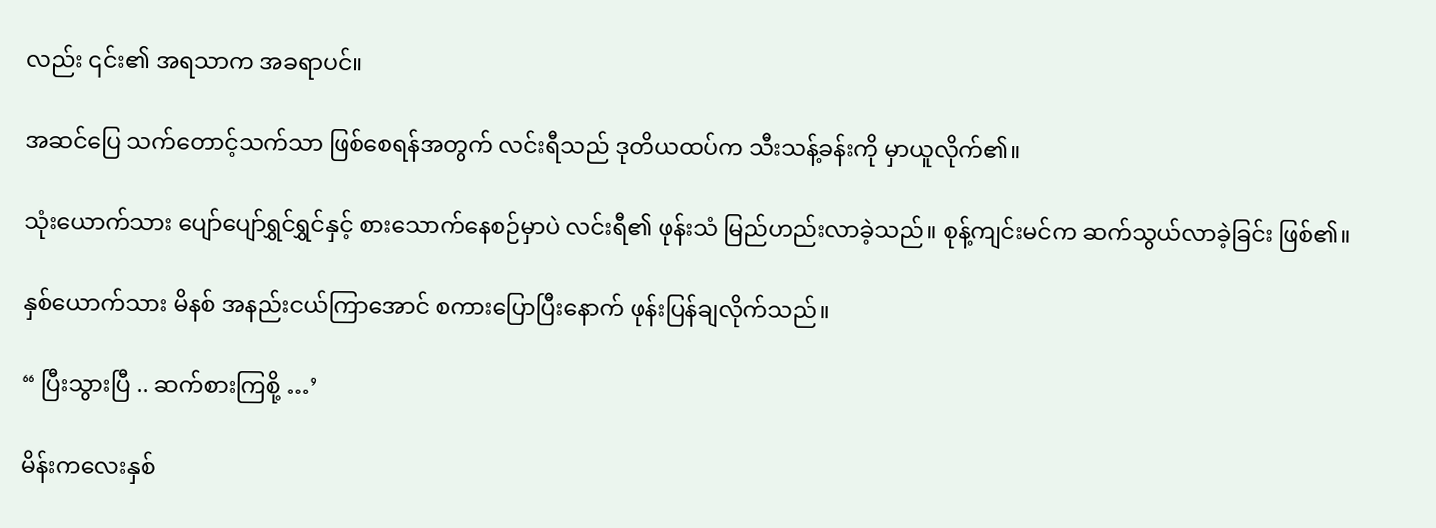လည်း ၎င်း၏ အရသာက အခရာပင်။

အဆင်ပြေ သက်တောင့်သက်သာ ဖြစ်စေရန်အတွက် လင်းရီသည် ဒုတိယထပ်က သီးသန့်ခန်းကို မှာယူလိုက်၏။

သုံးယောက်သား ပျော်ပျော်ရွှင်ရွှင်နှင့် စားသောက်နေစဉ်မှာပဲ လင်းရီ၏ ဖုန်းသံ မြည်ဟည်းလာခဲ့သည်။ စုန့်ကျင်းမင်က ဆက်သွယ်လာခဲ့ခြင်း ဖြစ်၏။

နှစ်ယောက်သား မိနစ် အနည်းငယ်ကြာအောင် စကားပြောပြီးနောက် ဖုန်းပြန်ချလိုက်သည်။

“ ပြီးသွားပြီ .. ဆက်စားကြစို့ …’

မိန်းကလေးနှစ်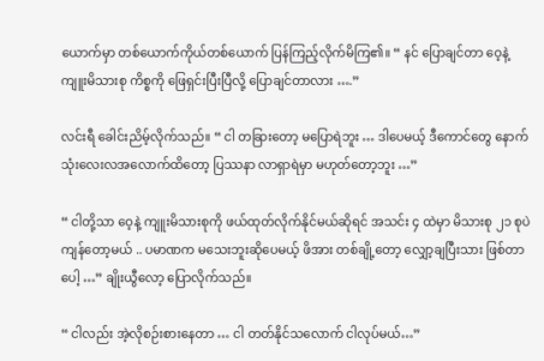ယောက်မှာ တစ်ယောက်ကိုယ်တစ်ယောက် ပြန်ကြည့်လိုက်မိကြ၏။ “ နင် ပြောချင်တာ ဝေ့နဲ့ ကျူးမိသားစု ကိစ္စကို ဖြေရှင်းပြီးပြီလို့ ပြောချင်တာလား ….”

လင်းရီ ခေါင်းညိမ့်လိုက်သည်။ “ ငါ တခြားတော့ မပြောရဲဘူး … ဒါပေမယ့် ဒီကောင်တွေ နောက်သုံးလေးလအလောက်ထိတော့ ပြဿနာ လာရှာရဲမှာ မဟုတ်တော့ဘူး …”

“ ငါတို့သာ ဝေ့နဲ့ ကျူးမိသားစုကို ဖယ်ထုတ်လိုက်နိုင်မယ်ဆိုရင် အသင်း ၄ ထဲမှာ မိသားစု ၂၁ စုပဲ ကျန်တော့မယ် .. ပမာဏက မသေးဘူးဆိုပေမယ့် ဖိအား တစ်ချို့တော့ လျှော့ချပြီးသား ဖြစ်တာပေါ့ …” ချိုးယွီလော့ ပြောလိုက်သည်။

“ ငါလည်း အဲ့လိုစဉ်းစားနေတာ … ငါ တတ်နိုင်သလောက် ငါလုပ်မယ်…”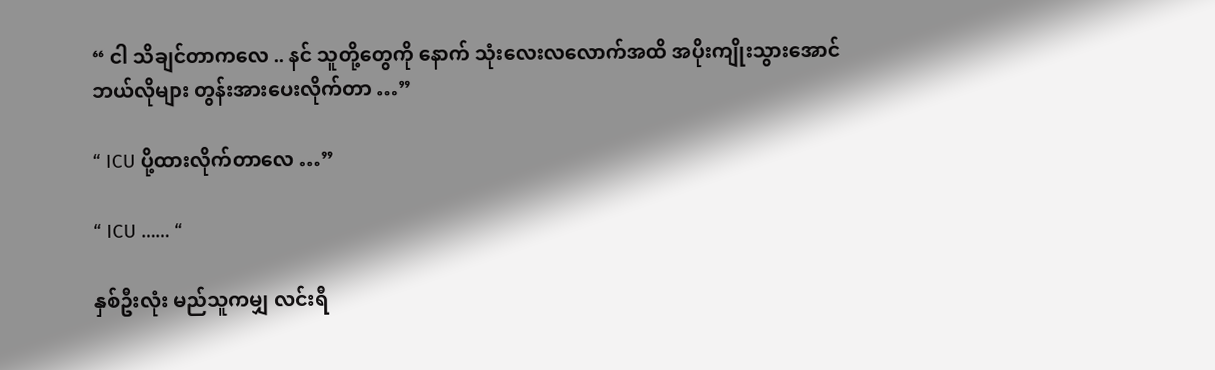“ ငါ သိချင်တာကလေ .. နင် သူတို့တွေကို နောက် သုံးလေးလလောက်အထိ အပိုးကျိုးသွားအောင် ဘယ်လိုများ တွန်းအားပေးလိုက်တာ …”

“ ICU ပို့ထားလိုက်တာလေ …”

“ ICU …… “

နှစ်ဦးလုံး မည်သူကမျှ လင်းရီ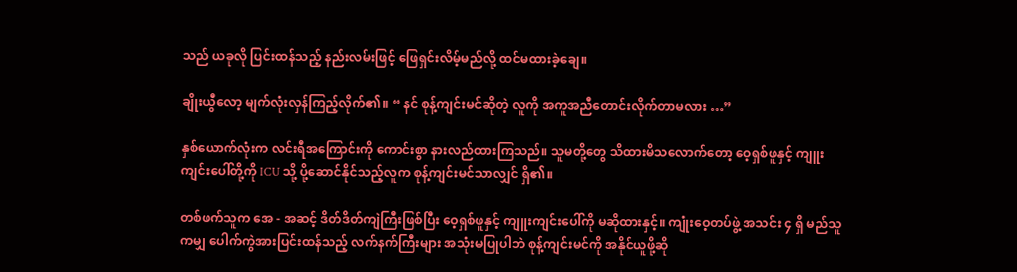သည် ယခုလို ပြင်းထန်သည့် နည်းလမ်းဖြင့် ဖြေရှင်းလိမ့်မည်လို့ ထင်မထားခဲ့ချေ။

ချိုးယွီလော့ မျက်လုံးလှန်ကြည့်လိုက်၏။ “ နင် စုန့်ကျင်းမင်ဆိုတဲ့ လူကို အကူအညီတောင်းလိုက်တာမလား …”

နှစ်ယောက်လုံးက လင်းရီအကြောင်းကို ကောင်းစွာ နားလည်ထားကြသည်။ သူမတို့တွေ သိထားမိသလောက်တော့ ဝေ့ရှစ်ဖူနှင့် ကျူးကျင်းပေါ်တို့ကို ICU သို့ ပို့ဆောင်နိုင်သည့်လူက စုန့်ကျင်းမင်သာလျှင် ရှိ၏။

တစ်ဖက်သူက အေ - အဆင့် ဒိတ်ဒိတ်ကျဲကြီးဖြစ်ပြီး ဝေ့ရှစ်ဖူနှင့် ကျူးကျင်းပေါ်ကို မဆိုထားနှင့်။ ကျုံးဝေ့တပ်ဖွဲ့ အသင်း ၄ ရှိ မည်သူကမျှ ပေါက်ကွဲအားပြင်းထန်သည့် လက်နက်ကြီးများ အသုံးမပြုပါဘဲ စုန့်ကျင်းမင်ကို အနိုင်ယူဖို့ဆို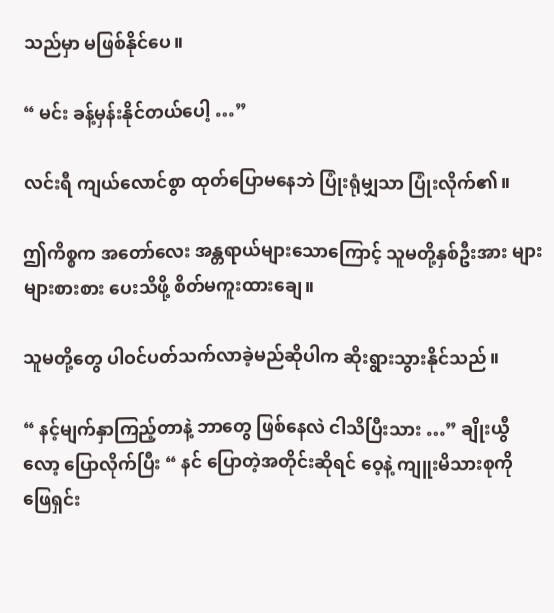သည်မှာ မဖြစ်နိုင်ပေ။

“ မင်း ခန့်မှန်းနိုင်တယ်ပေါ့ …”

လင်းရီ ကျယ်လောင်စွာ ထုတ်ပြောမနေဘဲ ပြုံးရုံမျှသာ ပြုံးလိုက်၏။

ဤကိစ္စက အတော်လေး အန္တရာယ်များသောကြောင့် သူမတို့နှစ်ဦးအား များများစားစား ပေးသိဖို့ စိတ်မကူးထားချေ။

သူမတို့တွေ ပါဝင်ပတ်သက်လာခဲ့မည်ဆိုပါက ဆိုးရွားသွားနိုင်သည်။

“ နင့်မျက်နှာကြည့်တာနဲ့ ဘာတွေ ဖြစ်နေလဲ ငါသိပြီးသား …” ချိုးယွီလော့ ပြောလိုက်ပြီး “ နင် ပြောတဲ့အတိုင်းဆိုရင် ဝေ့နဲ့ ကျူးမိသားစုကို ဖြေရှင်း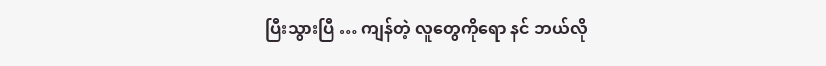ပြီးသွားပြီ … ကျန်တဲ့ လူတွေကိုရော နင် ဘယ်လို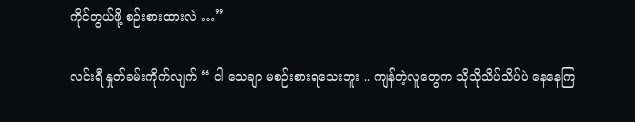ကိုင်တွယ်ဖို့ စဉ်းစားထားလဲ …”

လင်းရီ နှုတ်ခမ်းကိုက်လျက် “ ငါ သေချာ မစဉ်းစားရသေးဘူး .. ကျန်တဲ့လူတွေက သိုသိုသိပ်သိပ်ပဲ နေနေကြ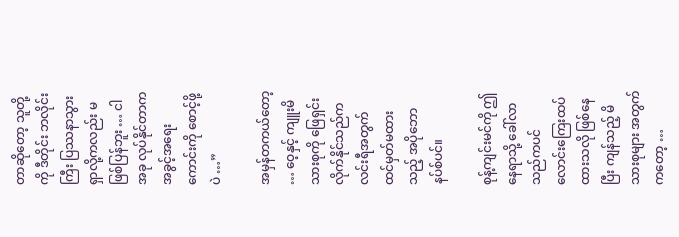တာဆိုတော့ သူတို့ကို ဒီတိုင်း ဘလိုင်းကြီး ပြဿနာသွားရှာလို့ကလည်း မဖြစ်ပြန်ဘူး … ငါ အခု လုပ်နိုင်တာက အခွင့်အရေးကောင်းကို စောင့်ဖို့ပဲ …”

အမှန်တကယ်တော့ … ဝေ့နှင့် ကျူးမိသားစုကို ဖြေရှင်းလိုက်နိုင်သည်က လင်းရီအတွက် ထင်မှတ်မထားသည့် အပိုဘောနပ်စ်ပင်။

စုန့်ကျင်းမင်ကို ဤနေရာသို့ ခေါ်လာသည်ကပင် လောင်းကြေးထပ်ထားသလို ဖြစ်နေပြီး ကျန်သည့် မိသားစုများ အတွက်ကတော့ …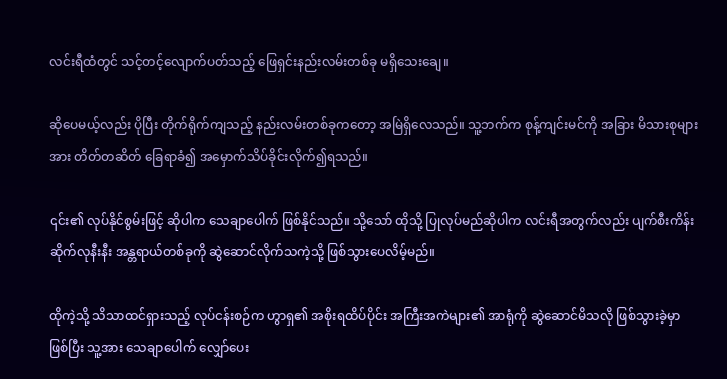လင်းရီထံတွင် သင့်တင့်လျောက်ပတ်သည့် ဖြေရှင်းနည်းလမ်းတစ်ခု မရှိသေးချေ။

ဆိုပေမယ့်လည်း ပိုပြီး တိုက်ရိုက်ကျသည့် နည်းလမ်းတစ်ခုကတော့ အမြဲရှိလေသည်။ သူ့ဘက်က စုန့်ကျင်းမင်ကို အခြား မိသားစုများအား တိတ်တဆိတ် ခြေရာခံ၍ အမှောက်သိပ်ခိုင်းလိုက်၍ရသည်။

၎င်း၏ လုပ်နိုင်စွမ်းဖြင့် ဆိုပါက သေချာပေါက် ဖြစ်နိုင်သည်။ သို့သော် ထိုသို့ ပြုလုပ်မည်ဆိုပါက လင်းရီအတွက်လည်း ပျက်စီးကိန်းဆိုက်လုနီးနီး အန္တရာယ်တစ်ခုကို ဆွဲဆောင်လိုက်သကဲ့သို့ ဖြစ်သွားပေလိမ့်မည်။

ထိုကဲ့သို့ သိသာထင်ရှားသည့် လုပ်ငန်းစဉ်က ဟွာရှ၏ အစိုးရထိပ်ပိုင်း အကြီးအကဲများ၏ အာရုံကို ဆွဲဆောင်မိသလို ဖြစ်သွားခဲ့မှာ ဖြစ်ပြီး သူ့အား သေချာပေါက် လျှော်ပေး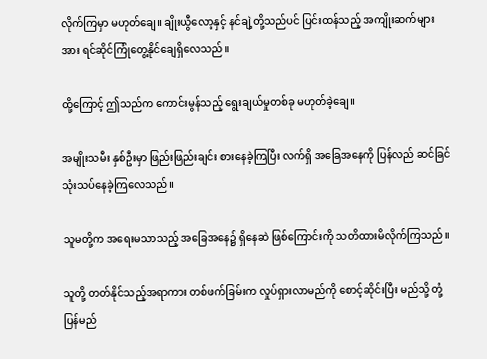လိုက်ကြမှာ မဟုတ်ချေ။ ချိုးယွီလော့နှင့် နင်ချဲ့တို့သည်ပင် ပြင်းထန်သည့် အကျိုးဆက်များအား ရင်ဆိုင်ကြုံတွေ့နိုင်ချေရှိလေသည်။

ထို့ကြောင့် ဤသည်က ကောင်းမွန်သည့် ရွေးချယ်မှုတစ်ခု မဟုတ်ခဲ့ချေ။

အမျိုးသမီး နှစ်ဦးမှာ ဖြည်းဖြည်းချင်း စားနေခဲ့ကြပြီး လက်ရှိ အခြေအနေကို ပြန်လည် ဆင်ခြင်သုံးသပ်နေခဲ့ကြလေသည်။

သူမတို့က အရေးမသာသည့် အခြေအနေ၌ ရှိနေဆဲ ဖြစ်ကြောင်းကို သတိထားမိလိုက်ကြသည်။

သူတို့ တတ်နိုင်သည့်အရာကား တစ်ဖက်ခြမ်းက လှုပ်ရှားလာမည်ကို စောင့်ဆိုင်းပြီး မည်သို့ တုံ့ပြန်မည်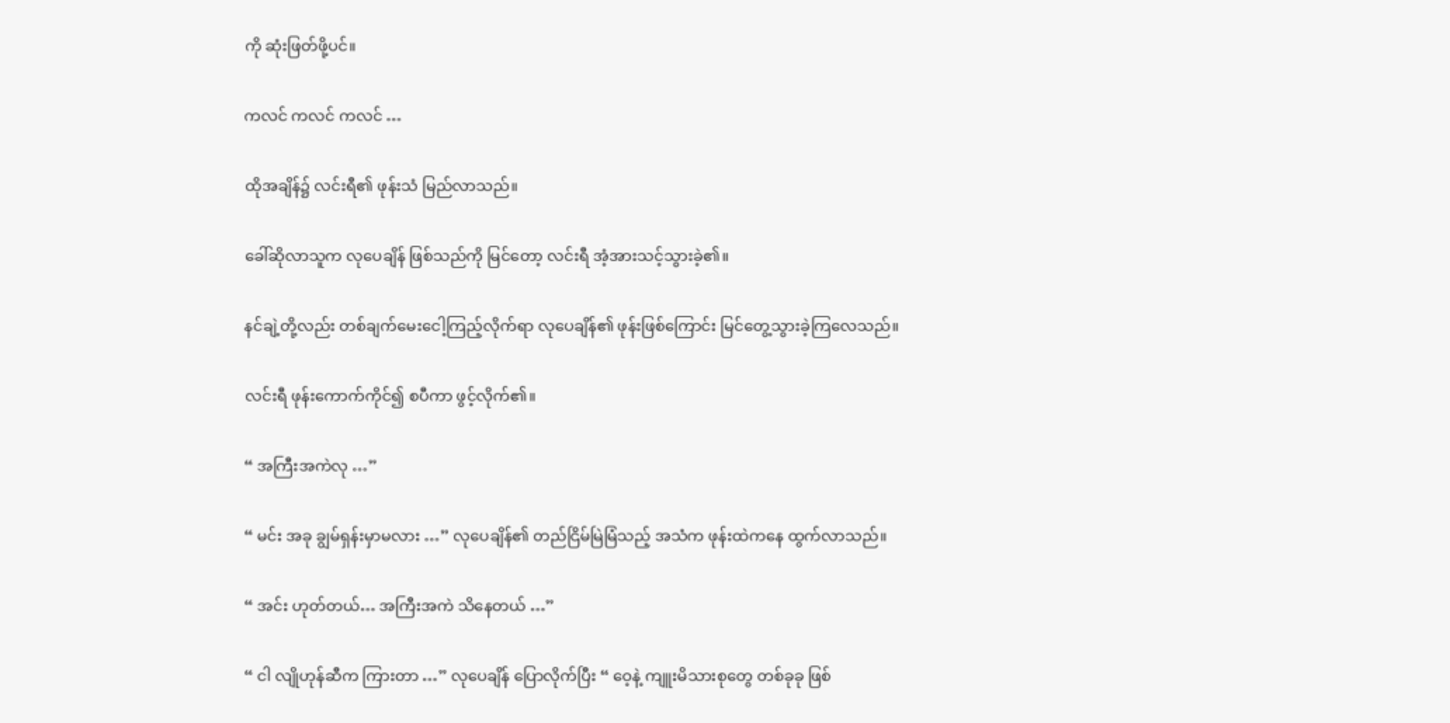ကို ဆုံးဖြတ်ဖို့ပင်။

ကလင် ကလင် ကလင် …

ထိုအချိန်၌ လင်းရီ၏ ဖုန်းသံ မြည်လာသည်။

ခေါ်ဆိုလာသူက လုပေချိန် ဖြစ်သည်ကို မြင်တော့ လင်းရီ အံ့အားသင့်သွားခဲ့၏။

နင်ချဲ့တို့လည်း တစ်ချက်မေးငေါ့ကြည့်လိုက်ရာ လုပေချိန်၏ ဖုန်းဖြစ်ကြောင်း မြင်တွေ့သွားခဲ့ကြလေသည်။

လင်းရီ ဖုန်းကောက်ကိုင်၍ စပီကာ ဖွင့်လိုက်၏။

“ အကြီးအကဲလု …”

“ မင်း အခု ချွမ်ရှန်းမှာမလား …” လုပေချိန်၏ တည်ငြိမ်မြဲမြံသည့် အသံက ဖုန်းထဲကနေ ထွက်လာသည်။

“ အင်း ဟုတ်တယ်… အကြီးအကဲ သိနေတယ် …”

“ ငါ လျိုဟုန်ဆီက ကြားတာ …” လုပေချိန် ပြောလိုက်ပြီး “ ဝေ့နဲ့ ကျူးမိသားစုတွေ တစ်ခုခု ဖြစ်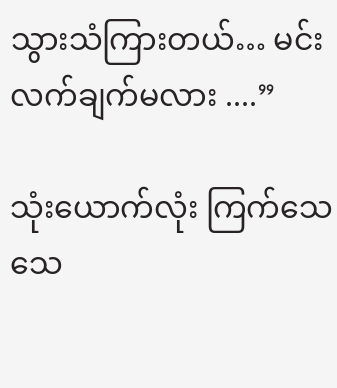သွားသံကြားတယ်… မင်း လက်ချက်မလား ....”

သုံးယောက်လုံး ကြက်သေသေ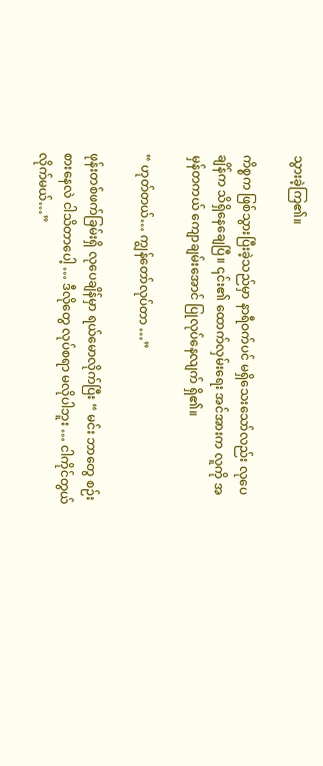သွားခဲ့ကြ၏။

ကိစ္စက ဖြစ်သွားပြီးခဲ့သည်မှာ နာရီဝက်ပင် မရှိသေးသော်လည်း လုပေချိန်က သိရှိနေချေပြီ။ ၎င်း၏ ထောက်လှမ်းရေး အင်အားက လူကို အမှန်တကယ် ကျောချမ်းအောင် ပြုလုပ်နေလျက် ရှိ၏။

“ ဟုတ်တယ်… ကျွန်တော်လုပ်တာ …”

ဖုန်းတစ်ဖက်ခြမ်းရှိ လုပေချိန်မှာ ရယ်မောလိုက်ပြီး “ မင်း ဘာတွေ စဉ်းစားနေလဲ ငါသိတာပေါ့ … ဒီလိုတွေ လုပ်စရာ မလိုပါဘူး … ငါကိုင်တွယ်လိုက်မယ်…”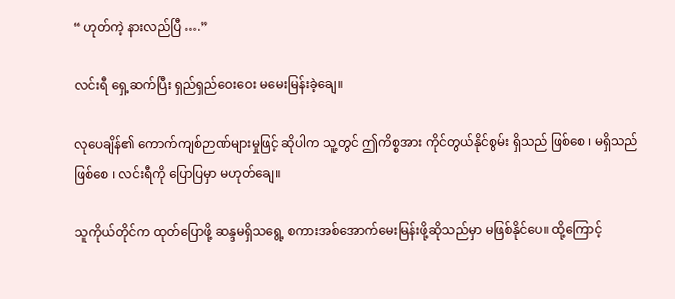“ ဟုတ်ကဲ့ နားလည်ပြီ ….”

လင်းရီ ရှေ့ဆက်ပြီး ရှည်ရှည်ဝေးဝေး မမေးမြန်းခဲ့ချေ။

လုပေချိန်၏ ကောက်ကျစ်ဉာဏ်များမှုဖြင့် ဆိုပါက သူ့တွင် ဤကိစ္စအား ကိုင်တွယ်နိုင်စွမ်း ရှိသည် ဖြစ်စေ ၊ မရှိသည်ဖြစ်စေ ၊ လင်းရီကို ပြောပြမှာ မဟုတ်ချေ။

သူကိုယ်တိုင်က ထုတ်ပြောဖို့ ဆန္ဒမရှိသရွေ့ စကားအစ်အောက်မေးမြန်းဖို့ဆိုသည်မှာ မဖြစ်နိုင်ပေ။ ထို့ကြောင့်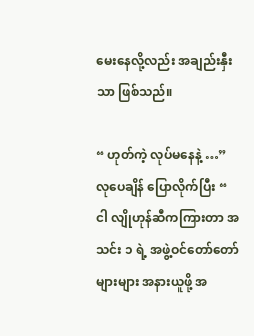မေးနေလို့လည်း အချည်းနှီးသာ ဖြစ်သည်။

“ ဟုတ်ကဲ့ လုပ်မနေနဲ့ …” လုပေချိန် ပြောလိုက်ပြီး “ ငါ လျိုဟုန်ဆီကကြားတာ အသင်း ၁ ရဲ့ အဖွဲ့ဝင်တော်တော်များများ အနားယူဖို့ အ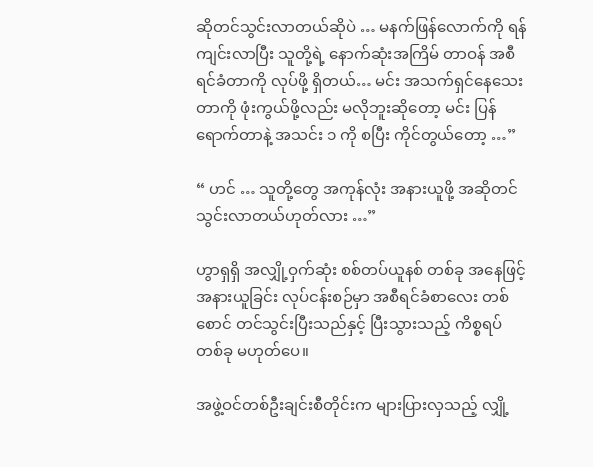ဆိုတင်သွင်းလာတယ်ဆိုပဲ … မနက်ဖြန်လောက်ကို ရန်ကျင်းလာပြီး သူတို့ရဲ့ နောက်ဆုံးအကြိမ် တာဝန် အစီရင်ခံတာကို လုပ်ဖို့ ရှိတယ်… မင်း အသက်ရှင်နေသေးတာကို ဖုံးကွယ်ဖို့လည်း မလိုဘူးဆိုတော့ မင်း ပြန်ရောက်တာနဲ့ အသင်း ၁ ကို စပြီး ကိုင်တွယ်တော့ …”

“ ဟင် … သူတို့တွေ အကုန်လုံး အနားယူဖို့ အဆိုတင်သွင်းလာတယ်ဟုတ်လား …”

ဟွာရှရှိ အလျှို့ဝှက်ဆုံး စစ်တပ်ယူနစ် တစ်ခု အနေဖြင့် အနားယူခြင်း လုပ်ငန်းစဉ်မှာ အစီရင်ခံစာလေး တစ်စောင် တင်သွင်းပြီးသည်နှင့် ပြီးသွားသည့် ကိစ္စရပ်တစ်ခု မဟုတ်ပေ။

အဖွဲ့ဝင်တစ်ဦးချင်းစီတိုင်းက များပြားလှသည့် လျှို့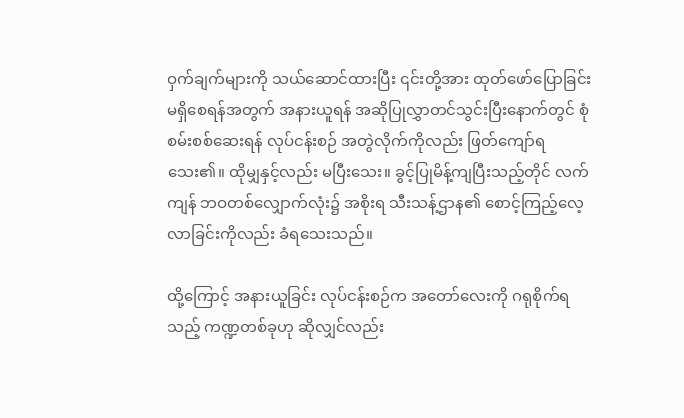ဝှက်ချက်များကို သယ်ဆောင်ထားပြီး ၎င်းတို့အား ထုတ်ဖော်ပြောခြင်း မရှိစေရန်အတွက် အနားယူရန် အဆိုပြုလွှာတင်သွင်းပြီးနောက်တွင် စုံစမ်းစစ်ဆေးရန် လုပ်ငန်းစဉ် အတွဲလိုက်ကိုလည်း ဖြတ်ကျော်ရသေး၏။ ထိုမျှနှင့်လည်း မပြီးသေး။ ခွင့်ပြုမိန့်ကျပြီးသည့်တိုင် လက်ကျန် ဘဝတစ်လျှောက်လုံး၌ အစိုးရ သီးသန့်ဌာန၏ စောင့်ကြည့်လေ့လာခြင်းကိုလည်း ခံရသေးသည်။

ထို့ကြောင့် အနားယူခြင်း လုပ်ငန်းစဉ်က အတော်လေးကို ဂရုစိုက်ရသည့် ကဏ္ဍတစ်ခုဟု ဆိုလျှင်လည်း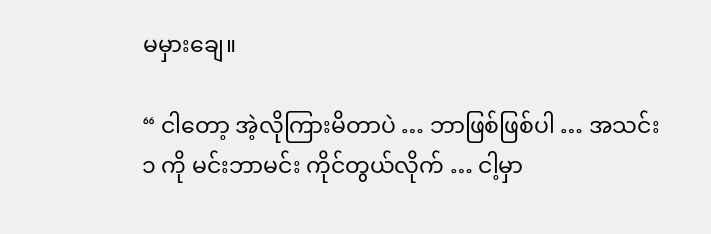မမှားချေ။

“ ငါတော့ အဲ့လိုကြားမိတာပဲ … ဘာဖြစ်ဖြစ်ပါ … အသင်း ၁ ကို မင်းဘာမင်း ကိုင်တွယ်လိုက် … ငါ့မှာ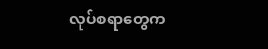လုပ်စရာတွေက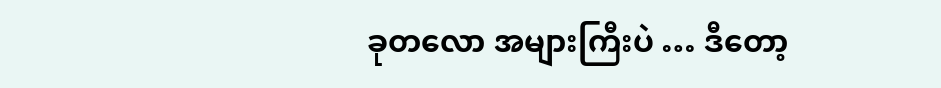ခုတလော အများကြီးပဲ … ဒီတော့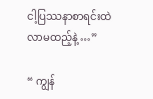ငါ့ပြဿနာစာရင်းထဲ လာမထည့်နဲ့ …”

“ ကျွန်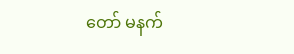တော် မနက်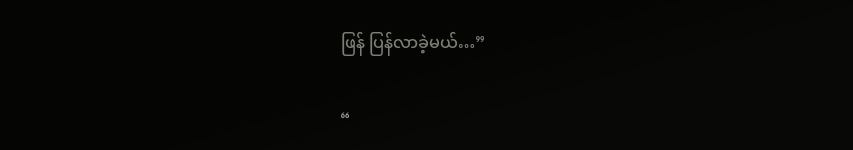ဖြန် ပြန်လာခဲ့မယ်…”

“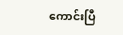ကောင်းပြီ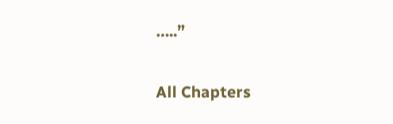…..”

All Chapters